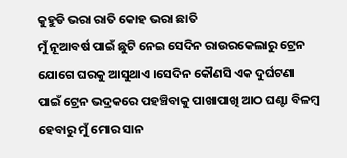କୁହୁଡି ଭରା ରାତି କୋହ ଭରା ଛାତି
ମୁଁ ନୂଆବର୍ଷ ପାଇଁ ଛୁଟି ନେଇ ସେଦିନ ରାଉରକେଲାରୁ ଟ୍ରେନ ଯୋଗେ ଘରକୁ ଆସୁଥାଏ ।ସେଦିନ କୌଣସି ଏକ ଦୁର୍ଘଟଣା ପାଇଁ ଟ୍ରେନ ଭଦ୍ରକରେ ପହଞ୍ଚିବାକୁ ପାଖାପାଖି ଆଠ ଘଣ୍ଟା ବିଳମ୍ବ ହେବାରୁ ମୁଁ ମୋର ସାନ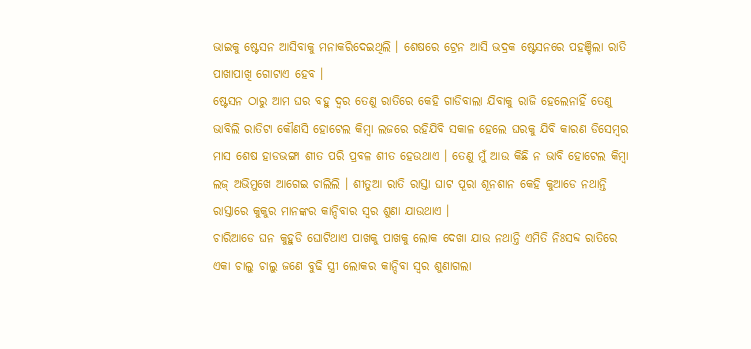ଭାଇକୁ ଷ୍ଟେସନ ଆସିବାକୁ ମନାକରିଦେଇଥିଲି । ଶେଷରେ ଟ୍ରେନ ଆସି ଭଦ୍ରକ ଷ୍ଟେସନରେ ପହଞ୍ଚିଲା ରାତି ପାଖାପାଖି ଗୋଟାଏ ହେବ ।
ଷ୍ଟେସନ ଠାରୁ ଆମ ଘର ବହୁ ଦ୍ୱର ତେଣୁ ରାତିରେ କେହି ଗାଡିବାଲା ଯିବାକୁ ରାଜି ହେଲେନାହିଁ ତେଣୁ ଭାବିଲି ରାତିଟା କୌଣସି ହୋଟେଲ କିମ୍ବା ଲଜରେ ରହିଯିବି ସକାଳ ହେଲେ ଘରକୁ ଯିବି କାରଣ ଡିସେମ୍ବର ମାସ ଶେଷ ହାଡଭଙ୍ଗା ଶୀତ ପରି ପ୍ରବଳ ଶୀତ ହେଉଥାଏ । ତେଣୁ ମୁଁ ଆଉ କିଛି ନ ଭାବି ହୋଟେଲ କିମ୍ବା ଲଜ୍ ଅଭିମୁଖେ ଆଗେଇ ଚାଲିଲି । ଶୀତୁଆ ରାତି ରାସ୍ତା ଘାଟ ପୂରା ଶୂନଶାନ କେହି କୁଆଡେ ନଥାନ୍ତି ରାସ୍ତାରେ କୁକୁର ମାନଙ୍କର କାନ୍ଦିବାର ସ୍ୱର ଶୁଣା ଯାଉଥାଏ ।
ଚାରିଆଡେ ଘନ କୁହୁଡି ଘୋଟିଥାଏ ପାଖକୁ ପାଖକୁ ଲୋକ ଦେଖା ଯାଉ ନଥାନ୍ତି ଏମିତି ନିଃସବ୍ଦ ରାତିରେ ଏକା ଚାଲୁ ଚାଲୁ ଜଣେ ବୁଢି ସ୍ତ୍ରୀ ଲୋକର କାନ୍ଦିବା ସ୍ୱର ଶୁଣାଗଲା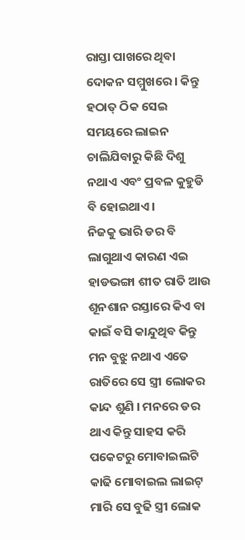ରାସ୍ତା ପାଖରେ ଥିବା ଦୋକନ ସମ୍ମୁଖରେ । କିନ୍ତୁ ହଠାତ୍ ଠିକ ସେଇ ସମୟରେ ଲାଇନ ଚାଲିଯିବାରୁ କିଛି ଦିଶୁ ନଥାଏ ଏବଂ ପ୍ରବଳ କୁହୁଡି ବି ହୋଇଥାଏ ।
ନିଜକୁ ଭାରି ଡର ବି ଲାଗୁଥାଏ କାରଣ ଏଇ ହାଡଭଙ୍ଗା ଶୀତ ରାତି ଆଉ ଶୂନଶାନ ରସ୍ତାରେ କିଏ ବା କାଇଁ ବସି କାନ୍ଦୁଥିବ କିନ୍ତୁ ମନ ବୁଝୁ ନଥାଏ ଏତେ ରାତିରେ ସେ ସ୍ତ୍ରୀ ଲୋକର କାନ୍ଦ ଶୁଣି । ମନରେ ଡର ଥାଏ କିନ୍ତୁ ସାହସ କରି ପକେଟରୁ ମୋବାଇଲଟି କାଢି ମୋବାଇଲ ଲାଇଟ୍ ମାରି ସେ ବୁଢି ସ୍ତ୍ରୀ ଲୋକ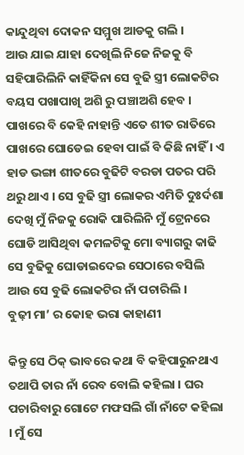କାନ୍ଦୁଥିବା ଦୋକନ ସମ୍ମୁଖ ଆଡକୁ ଗଲି ।
ଆଉ ଯାଇ ଯାହା ଦେଖିଲି ନିଜେ ନିଜକୁ ବି ସହିପାରିଲିନି କାହିଁକିନା ସେ ବୁଢି ସ୍ତ୍ରୀ ଲୋକଟିର ବୟସ ପଖାପାଖି ଅଶି ରୁ ପଞ୍ଚାଅଶି ହେବ । ପାଖରେ ବି କେହି ନାହାନ୍ତି ଏତେ ଶୀତ ରାତିରେ ପାଖରେ ଘୋଡେଇ ହେବା ପାଇଁ ବି କିଛି ନାହିଁ । ଏ ହାଡ ଭଙ୍ଗା ଶୀତରେ ବୁଢିଟି ବରଡା ପତର ପରି ଥରୁ ଥାଏ । ସେ ବୁଢି ସ୍ତ୍ରୀ ଲୋକର ଏମିତି ଦୁଃର୍ଦଶା ଦେଖି ମୁଁ ନିଜକୁ ରୋକି ପାରିଲିନି ମୁଁ ଟ୍ରେନରେ ଘୋଡି ଆସିଥିବା କମଳଟିକୁ ମୋ ବ୍ୟାଗରୁ କାଢି ସେ ବୁଢିକୁ ଘୋଡାଇଦେଇ ସେଠାରେ ବସିଲି ଆଉ ସେ ବୁଢି ଲୋକଟିର ନାଁ ପଚାରିଲି ।
ବୁଢ଼ୀ ମା’ ର କୋହ ଭରା କାହାଣୀ

କିନ୍ତୁ ସେ ଠିକ୍ ଭାବରେ କଥା ବି କହିପାରୁନଥାଏ ତଥାପି ତାର ନାଁ ରେବ ବୋଲି କହିଲା । ଘର ପଚାରିବାରୁ ଗୋଟେ ମଫସଲି ଗାଁ ନାଁଟେ କହିଲା । ମୁଁ ସେ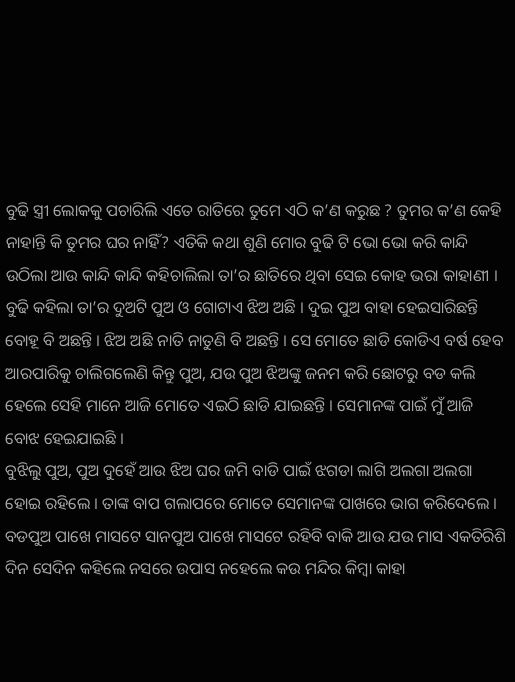ବୁଢି ସ୍ତ୍ରୀ ଲୋକକୁ ପଚାରିଲି ଏତେ ରାତିରେ ତୁମେ ଏଠି କ’ଣ କରୁଛ ? ତୁମର କ’ଣ କେହି ନାହାନ୍ତି କି ତୁମର ଘର ନାହିଁ? ଏତିକି କଥା ଶୁଣି ମୋର ବୁଢି ଟି ଭୋ ଭୋ କରି କାନ୍ଦି ଉଠିଲା ଆଉ କାନ୍ଦି କାନ୍ଦି କହିଚାଲିଲା ତା’ର ଛାତିରେ ଥିବା ସେଇ କୋହ ଭରା କାହାଣୀ ।
ବୁଢି କହିଲା ତା’ର ଦୁଅଟି ପୁଅ ଓ ଗୋଟାଏ ଝିଅ ଅଛି । ଦୁଇ ପୁଅ ବାହା ହେଇସାରିଛନ୍ତି ବୋହୂ ବି ଅଛନ୍ତି । ଝିଅ ଅଛି ନାତି ନାତୁଣି ବି ଅଛନ୍ତି । ସେ ମୋତେ ଛାଡି କୋଡିଏ ବର୍ଷ ହେବ ଆରପାରିକୁ ଚାଲିଗଲେଣି କିନ୍ତୁ ପୁଅ, ଯଉ ପୁଅ ଝିଅଙ୍କୁ ଜନମ କରି ଛୋଟରୁ ବଡ କଲି ହେଲେ ସେହି ମାନେ ଆଜି ମୋତେ ଏଇଠି ଛାଡି ଯାଇଛନ୍ତି । ସେମାନଙ୍କ ପାଇଁ ମୁଁ ଆଜି ବୋଝ ହେଇଯାଇଛି ।
ବୁଝିଲୁ ପୁଅ, ପୁଅ ଦୁହେଁ ଆଉ ଝିଅ ଘର ଜମି ବାଡି ପାଇଁ ଝଗଡା ଲାଗି ଅଲଗା ଅଲଗା ହୋଇ ରହିଲେ । ତାଙ୍କ ବାପ ଗଲାପରେ ମୋତେ ସେମାନଙ୍କ ପାଖରେ ଭାଗ କରିଦେଲେ । ବଡପୁଅ ପାଖେ ମାସଟେ ସାନପୁଅ ପାଖେ ମାସଟେ ରହିବି ବାକି ଆଉ ଯଉ ମାସ ଏକତିରିଶି ଦିନ ସେଦିନ କହିଲେ ନସରେ ଉପାସ ନହେଲେ କଉ ମନ୍ଦିର କିମ୍ବା କାହା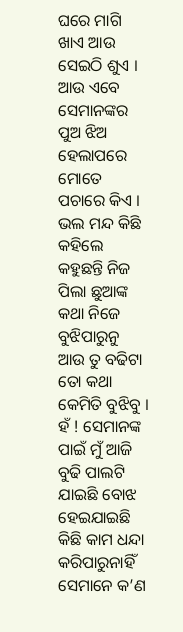ଘରେ ମାଗି ଖାଏ ଆଉ ସେଇଠି ଶୁଏ । ଆଉ ଏବେ ସେମାନଙ୍କର ପୁଅ ଝିଅ ହେଲାପରେ ମୋତେ ପଚାରେ କିଏ । ଭଲ ମନ୍ଦ କିଛି କହିଲେ କହୁଛନ୍ତି ନିଜ ପିଲା ଛୁଆଙ୍କ କଥା ନିଜେ ବୁଝିପାରୁନୁ ଆଉ ତୁ ବଢିଟା ତୋ କଥା କେମିତି ବୁଝିବୁ ।
ହଁ ! ସେମାନଙ୍କ ପାଇଁ ମୁଁ ଆଜି ବୁଢି ପାଲଟି ଯାଇଛି ବୋଝ ହେଇଯାଇଛି କିଛି କାମ ଧନ୍ଦା କରିପାରୁନାହିଁ ସେମାନେ କ’ଣ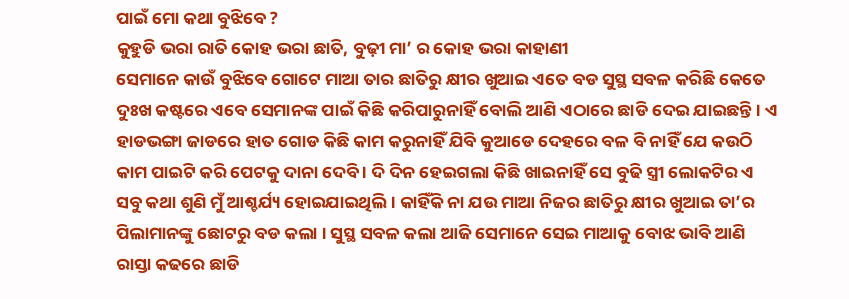ପାଇଁ ମୋ କଥା ବୁଝିବେ ?
କୁହୁଡି ଭରା ରାତି କୋହ ଭରା ଛାତି, ବୁଢ଼ୀ ମା’ ର କୋହ ଭରା କାହାଣୀ
ସେମାନେ କାଉଁ ବୁଝିବେ ଗୋଟେ ମାଆ ତାର ଛାତିରୁ କ୍ଷୀର ଖୁଆଇ ଏତେ ବଡ ସୁସ୍ଥ ସବଳ କରିଛି କେତେ ଦୁଃଖ କଷ୍ଟରେ ଏବେ ସେମାନଙ୍କ ପାଇଁ କିଛି କରିପାରୁନାହିଁ ବୋଲି ଆଣି ଏଠାରେ ଛାଡି ଦେଇ ଯାଇଛନ୍ତି । ଏ ହାଡଭଙ୍ଗା ଜାଡରେ ହାତ ଗୋଡ କିଛି କାମ କରୁନାହିଁ ଯିବି କୁଆଡେ ଦେହରେ ବଳ ବି ନାହିଁ ଯେ କଉଠି କାମ ପାଇଟି କରି ପେଟକୁ ଦାନା ଦେବି । ଦି ଦିନ ହେଇଗଲା କିଛି ଖାଇନାହିଁ ସେ ବୁଢି ସ୍ତ୍ରୀ ଲୋକଟିର ଏ ସବୁ କଥା ଶୁଣି ମୁଁ ଆଶ୍ଚର୍ଯ୍ୟ ହୋଇଯାଇଥିଲି । କାହିଁକି ନା ଯଉ ମାଆ ନିଜର ଛାତିରୁ କ୍ଷୀର ଖୁଆଇ ତା’ର ପିଲାମାନଙ୍କୁ ଛୋଟରୁ ବଡ କଲା । ସୁସ୍ଥ ସବଳ କଲା ଆଜି ସେମାନେ ସେଇ ମାଆକୁ ବୋଝ ଭାବି ଆଣି ରାସ୍ତା କଢରେ ଛାଡି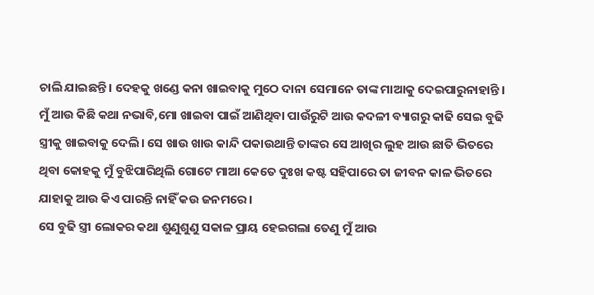ଚାଲି ଯାଇଛନ୍ତି । ଦେହକୁ ଖଣ୍ଡେ କନା ଖାଇବାକୁ ମୁଠେ ଦାନା ସେମାନେ ତାଙ୍କ ମାଆକୁ ଦେଇପାରୁନାହାନ୍ତି ।
ମୁଁ ଆଉ କିଛି କଥା ନଭାବି,ମୋ ଖାଇବା ପାଇଁ ଆଣିଥିବା ପାଉଁରୁଟି ଆଉ କଦଳୀ ବ୍ୟାଗରୁ କାଢି ସେଇ ବୁଢି ସ୍ତ୍ରୀକୁ ଖାଇବାକୁ ଦେଲି। ସେ ଖାଉ ଖାଉ କାନ୍ଦି ପକାଉଥାନ୍ତି ତାଙ୍କର ସେ ଆଖିର ଲୁହ ଆଉ ଛାତି ଭିତରେ ଥିବା କୋହକୁ ମୁଁ ବୁଝିପାରିଥିଲି ଗୋଟେ ମାଆ କେତେ ଦୁଃଖ କଷ୍ଟ ସହିପାରେ ତା ଜୀବନ କାଳ ଭିତରେ ଯାହାକୁ ଆଉ କିଏ ପାରନ୍ତି ନାହିଁ କଉ ଜନମରେ।
ସେ ବୁଢି ସ୍ତ୍ରୀ ଲୋକର କଥା ଶୁଣୁଶୁଣୁ ସକାଳ ପ୍ରାୟ ହେଇଗଲା ତେଣୁ ମୁଁ ଆଉ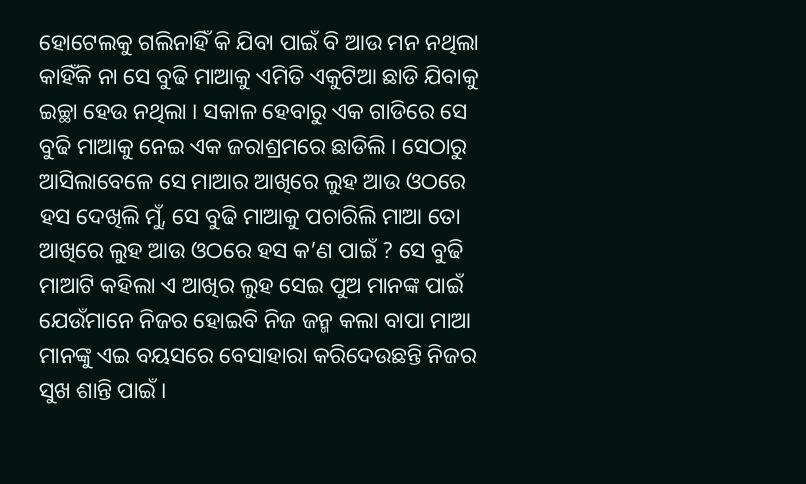ହୋଟେଲକୁ ଗଲିନାହିଁ କି ଯିବା ପାଇଁ ବି ଆଉ ମନ ନଥିଲା କାହିଁକି ନା ସେ ବୁଢି ମାଆକୁ ଏମିତି ଏକୁଟିଆ ଛାଡି ଯିବାକୁ ଇଚ୍ଛା ହେଉ ନଥିଲା । ସକାଳ ହେବାରୁ ଏକ ଗାଡିରେ ସେ ବୁଢି ମାଆକୁ ନେଇ ଏକ ଜରାଶ୍ରମରେ ଛାଡିଲି । ସେଠାରୁ ଆସିଲାବେଳେ ସେ ମାଆର ଆଖିରେ ଲୁହ ଆଉ ଓଠରେ ହସ ଦେଖିଲି ମୁଁ, ସେ ବୁଢି ମାଆକୁ ପଚାରିଲି ମାଆ ତୋ ଆଖିରେ ଲୁହ ଆଉ ଓଠରେ ହସ କ’ଣ ପାଇଁ ? ସେ ବୁଢି ମାଆଟି କହିଲା ଏ ଆଖିର ଲୁହ ସେଇ ପୁଅ ମାନଙ୍କ ପାଇଁ ଯେଉଁମାନେ ନିଜର ହୋଇବି ନିଜ ଜନ୍ମ କଲା ବାପା ମାଆ ମାନଙ୍କୁ ଏଇ ବୟସରେ ବେସାହାରା କରିଦେଉଛନ୍ତି ନିଜର ସୁଖ ଶାନ୍ତି ପାଇଁ ।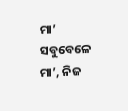ମା’ ସବୁବେଳେ ମା’, ନିଜ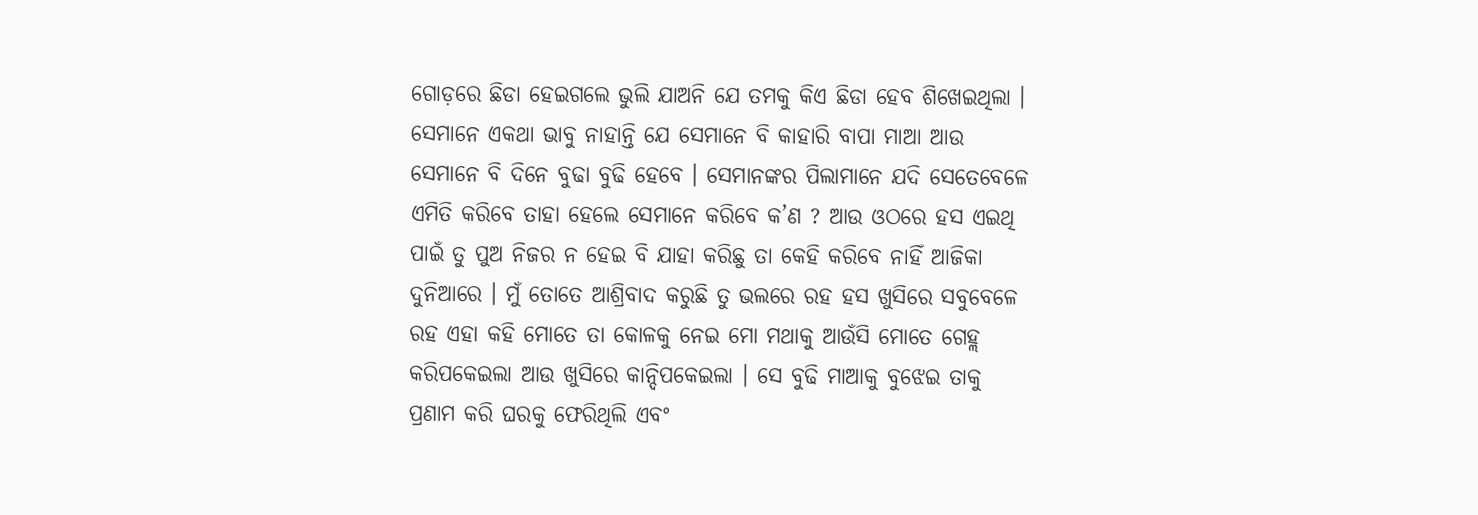ଗୋଡ଼ରେ ଛିଡା ହେଇଗଲେ ଭୁଲି ଯାଅନି ଯେ ତମକୁ କିଏ ଛିଡା ହେବ ଶିଖେଇଥିଲା ।
ସେମାନେ ଏକଥା ଭାବୁ ନାହାନ୍ତି ଯେ ସେମାନେ ବି କାହାରି ବାପା ମାଆ ଆଉ ସେମାନେ ବି ଦିନେ ବୁଢା ବୁଢି ହେବେ । ସେମାନଙ୍କର ପିଲାମାନେ ଯଦି ସେତେବେଳେ ଏମିତି କରିବେ ତାହା ହେଲେ ସେମାନେ କରିବେ କ’ଣ ? ଆଉ ଓଠରେ ହସ ଏଇଥି ପାଇଁ ତୁ ପୁଅ ନିଜର ନ ହେଇ ବି ଯାହା କରିଛୁ ତା କେହି କରିବେ ନାହିଁ ଆଜିକା ଦୁନିଆରେ । ମୁଁ ତୋତେ ଆଶ୍ରିବାଦ କରୁଛି ତୁ ଭଲରେ ରହ ହସ ଖୁସିରେ ସବୁବେଳେ ରହ ଏହା କହି ମୋତେ ତା କୋଳକୁ ନେଇ ମୋ ମଥାକୁ ଆଉଁସି ମୋତେ ଗେହ୍ଲ କରିପକେଇଲା ଆଉ ଖୁସିରେ କାନ୍ଦିପକେଇଲା । ସେ ବୁଢି ମାଆକୁ ବୁଝେଇ ତାକୁ ପ୍ରଣାମ କରି ଘରକୁ ଫେରିଥିଲି ଏବଂ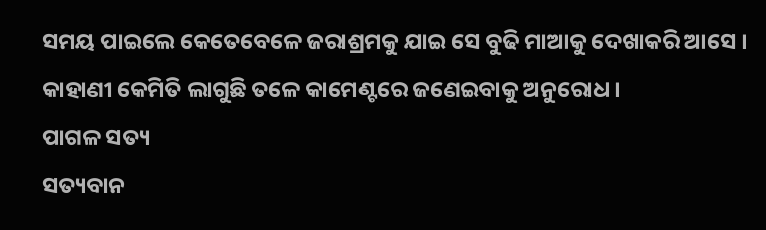ସମୟ ପାଇଲେ କେତେବେଳେ ଜରାଶ୍ରମକୁ ଯାଇ ସେ ବୁଢି ମାଆକୁ ଦେଖାକରି ଆସେ ।
କାହାଣୀ କେମିତି ଲାଗୁଛି ତଳେ କାମେଣ୍ଟରେ ଜଣେଇବାକୁ ଅନୁରୋଧ ।
ପାଗଳ ସତ୍ୟ
ସତ୍ୟବାନ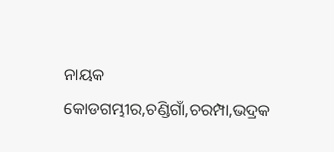ନାୟକ
କୋଡଗମ୍ଭୀର,ଚଣ୍ଡିଗାଁ,ଚରମ୍ପା,ଭଦ୍ରକ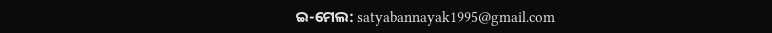ଇ-ମେଲ: satyabannayak1995@gmail.com